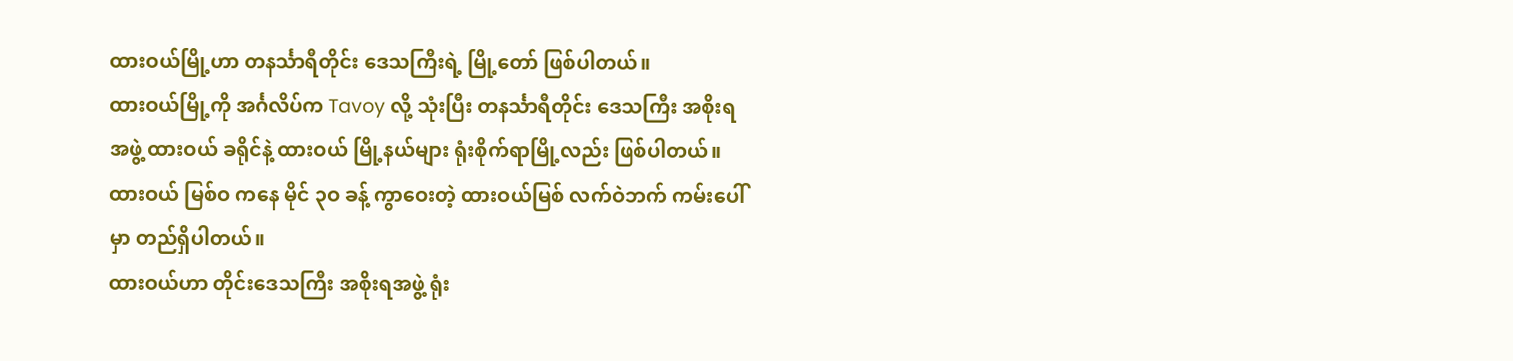ထားဝယ်မြို့ဟာ တနင်္သာရီတိုင်း ဒေသကြီးရဲ့ မြို့တော် ဖြစ်ပါတယ်။
ထားဝယ်မြို့ကို အင်္ဂလိပ်က Tavoy လို့ သုံးပြီး တနင်္သာရီတိုင်း ဒေသကြီး အစိုးရအဖွဲ့ ထားဝယ် ခရိုင်နဲ့ ထားဝယ် မြို့နယ်များ ရုံးစိုက်ရာမြို့လည်း ဖြစ်ပါတယ်။
ထားဝယ် မြစ်ဝ ကနေ မိုင် ၃ဝ ခန့် ကွာဝေးတဲ့ ထားဝယ်မြစ် လက်ဝဲဘက် ကမ်းပေါ်မှာ တည်ရှိပါတယ်။
ထားဝယ်ဟာ တိုင်းဒေသကြီး အစိုးရအဖွဲ့ ရုံး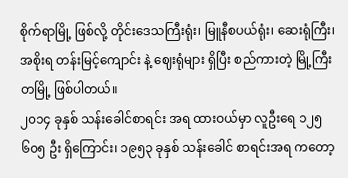စိုက်ရာမြို့ ဖြစ်လို့ တိုင်းဒေသကြီးရုံး၊ မြူနီစပယ်ရုံး၊ ဆေးရုံကြီး၊ အစိုးရ တန်းမြင့်ကျောင်း နဲ့ ဈေးရုံများ ရှိပြီး စည်ကားတဲ့ မြို့ကြီး တမြို့ ဖြစ်ပါတယ်။
၂၀၁၄ ခုနှစ် သန်းခေါင်စာရင်း အရ ထားဝယ်မှာ လူဦးရေ ၁၂၅ ၆၀၅ ဦး ရှိကြောင်း၊ ၁၉၅၃ ခုနှစ် သန်းခေါင် စာရင်းအရ ကတော့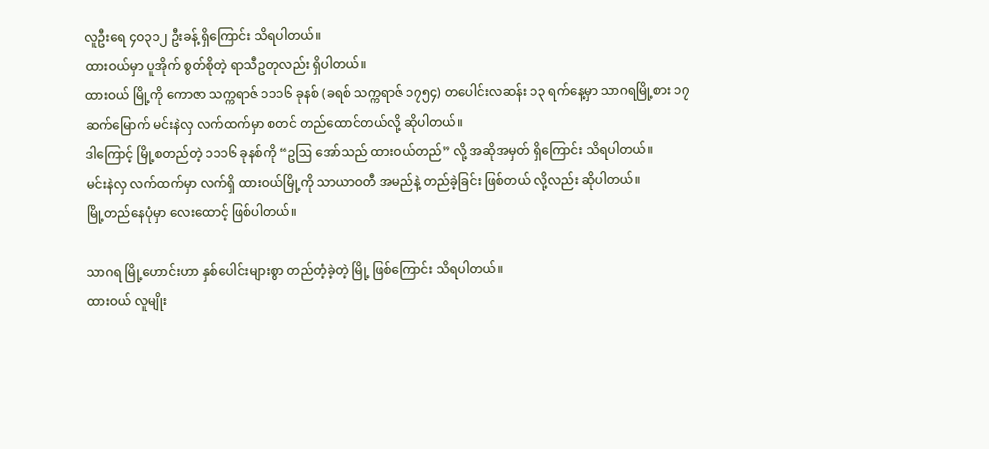လူဦးရေ ၄ဝ၃၁၂ ဦးခန့် ရှိကြောင်း သိရပါတယ်။
ထားဝယ်မှာ ပူအိုက် စွတ်စိုတဲ့ ရာသီဥတုလည်း ရှိပါတယ်။
ထားဝယ် မြို့ကို ကောဇာ သက္ကရာဇ် ၁၁၁၆ ခုနစ် (ခရစ် သက္ကရာဇ် ၁၇၅၄) တပေါင်းလဆန်း ၁၃ ရက်နေ့မှာ သာဂရမြို့စား ၁၇ ဆက်မြောက် မင်းနဲလှ လက်ထက်မှာ စတင် တည်ထောင်တယ်လို့ ဆိုပါတယ်။
ဒါကြောင့် မြို့စတည်တဲ့ ၁၁၁၆ ခုနစ်ကို “ဥဩ အော်သည် ထားဝယ်တည်” လို့ အဆိုအမှတ် ရှိကြောင်း သိရပါတယ်။
မင်းနဲလှ လက်ထက်မှာ လက်ရှိ ထားဝယ်မြို့ကို သာယာဝတီ အမည်နဲ့ တည်ခဲ့ခြင်း ဖြစ်တယ် လို့လည်း ဆိုပါတယ်။
မြို့တည်နေပုံမှာ လေးထောင့် ဖြစ်ပါတယ်။

သာဂရ မြို့ဟောင်းဟာ နှစ်ပေါင်းများစွာ တည်တံ့ခဲ့တဲ့ မြို့ ဖြစ်ကြောင်း သိရပါတယ်။
ထားဝယ် လူမျိုး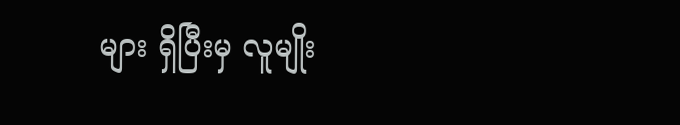များ ရှိပြီးမှ လူမျိုး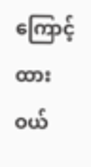ကြောင့် ထားဝယ်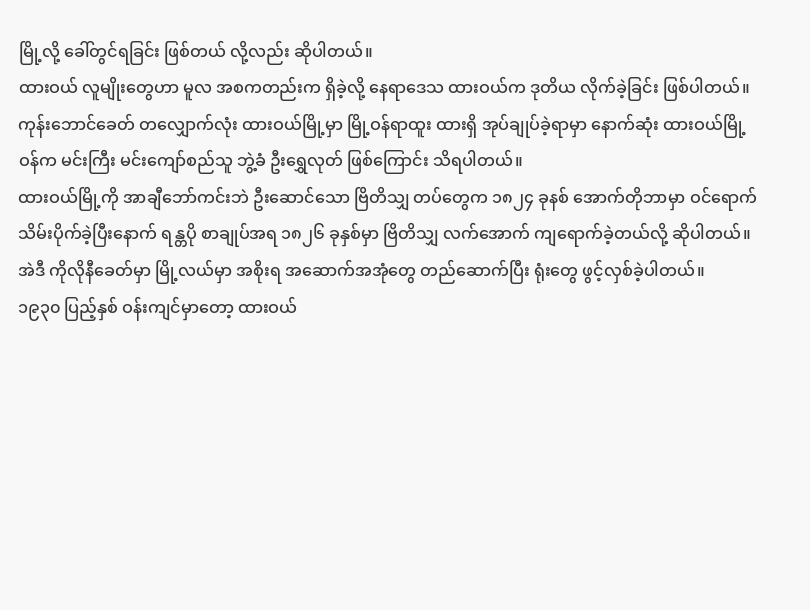မြို့လို့ ခေါ်တွင်ရခြင်း ဖြစ်တယ် လို့လည်း ဆိုပါတယ်။
ထားဝယ် လူမျိုးတွေဟာ မူလ အစကတည်းက ရှိခဲ့လို့ နေရာဒေသ ထားဝယ်က ဒုတိယ လိုက်ခဲ့ခြင်း ဖြစ်ပါတယ်။
ကုန်းဘောင်ခေတ် တလျှောက်လုံး ထားဝယ်မြို့မှာ မြို့ဝန်ရာထူး ထားရှိ အုပ်ချုပ်ခဲ့ရာမှာ နောက်ဆုံး ထားဝယ်မြို့ဝန်က မင်းကြီး မင်းကျော်စည်သူ ဘွဲ့ခံ ဦးရွှေလုတ် ဖြစ်ကြောင်း သိရပါတယ်။
ထားဝယ်မြို့ကို အာချီဘော်ကင်းဘဲ ဦးဆောင်သော ဗြိတိသျှ တပ်တွေက ၁၈၂၄ ခုနစ် အောက်တိုဘာမှာ ဝင်ရောက် သိမ်းပိုက်ခဲ့ပြီးနောက် ရန္တပို စာချုပ်အရ ၁၈၂၆ ခုနှစ်မှာ ဗြိတိသျှ လက်အောက် ကျရောက်ခဲ့တယ်လို့ ဆိုပါတယ်။
အဲဒီ ကိုလိုနီခေတ်မှာ မြို့လယ်မှာ အစိုးရ အဆောက်အအုံတွေ တည်ဆောက်ပြီး ရုံးတွေ ဖွင့်လှစ်ခဲ့ပါတယ်။
၁၉၃၀ ပြည့်နှစ် ဝန်းကျင်မှာတော့ ထားဝယ်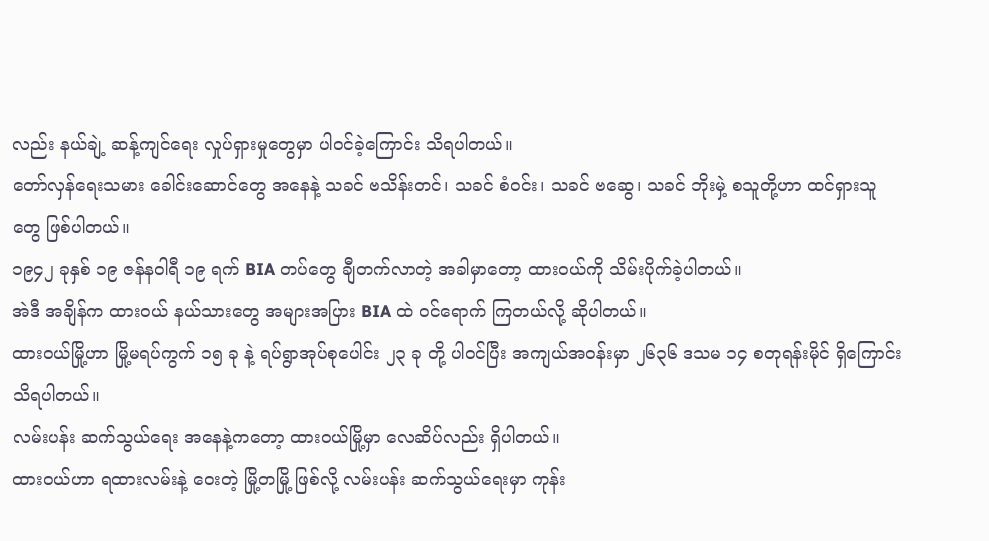လည်း နယ်ချဲ့ ဆန့်ကျင်ရေး လှုပ်ရှားမှုတွေမှာ ပါဝင်ခဲ့ကြောင်း သိရပါတယ်။
တော်လှန်ရေးသမား ခေါင်းဆောင်တွေ အနေနဲ့ သခင် ဗသိန်းတင်၊ သခင် စံဝင်း၊ သခင် ဗဆွေ၊ သခင် ဘိုးမှဲ့ စသူတို့ဟာ ထင်ရှားသူတွေ ဖြစ်ပါတယ်။
၁၉၄၂ ခုနှစ် ၁၉ ဇန်နဝါရီ ၁၉ ရက် BIA တပ်တွေ ချီတက်လာတဲ့ အခါမှာတော့ ထားဝယ်ကို သိမ်းပိုက်ခဲ့ပါတယ်။
အဲဒီ အချိန်က ထားဝယ် နယ်သားတွေ အများအပြား BIA ထဲ ဝင်ရောက် ကြတယ်လို့ ဆိုပါတယ်။
ထားဝယ်မြို့ဟာ မြို့မရပ်ကွက် ၁၅ ခု နဲ့ ရပ်ရွာအုပ်စုပေါင်း ၂၃ ခု တို့ ပါဝင်ပြီး အကျယ်အဝန်းမှာ ၂၆၃၆ ဒသမ ၁၄ စတုရန်းမိုင် ရှိကြောင်း သိရပါတယ်။
လမ်းပန်း ဆက်သွယ်ရေး အနေနဲ့ကတော့ ထားဝယ်မြို့မှာ လေဆိပ်လည်း ရှိပါတယ်။
ထားဝယ်ဟာ ရထားလမ်းနဲ့ ဝေးတဲ့ မြို့တမြို့ ဖြစ်လို့ လမ်းပန်း ဆက်သွယ်ရေးမှာ ကုန်း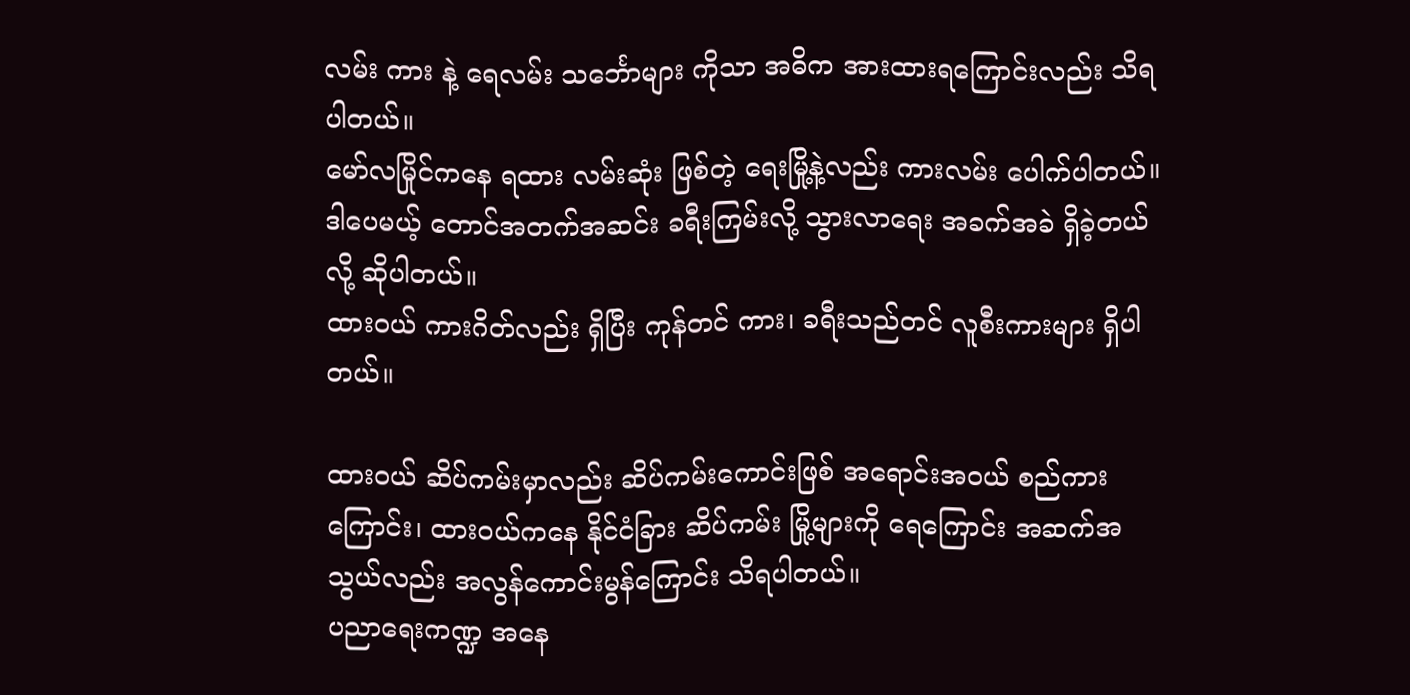လမ်း ကား နဲ့ ရေလမ်း သင်္ဘောများ ကိုသာ အဓိက အားထားရကြောင်းလည်း သိရပါတယ်။
မော်လမြိုင်ကနေ ရထား လမ်းဆုံး ဖြစ်တဲ့ ရေးမြို့နဲ့လည်း ကားလမ်း ပေါက်ပါတယ်။ ဒါပေမယ့် တောင်အတက်အဆင်း ခရီးကြမ်းလို့ သွားလာရေး အခက်အခဲ ရှိခဲ့တယ်လို့ ဆိုပါတယ်။
ထားဝယ် ကားဂိတ်လည်း ရှိပြီး ကုန်တင် ကား၊ ခရီးသည်တင် လူစီးကားများ ရှိပါတယ်။

ထားဝယ် ဆိပ်ကမ်းမှာလည်း ဆိပ်ကမ်းကောင်းဖြစ် အရောင်းအဝယ် စည်ကားကြောင်း၊ ထားဝယ်ကနေ နိုင်ငံခြား ဆိပ်ကမ်း မြို့များကို ရေကြောင်း အဆက်အသွယ်လည်း အလွန်ကောင်းမွန်ကြောင်း သိရပါတယ်။
ပညာရေးကဏ္ဍ အနေ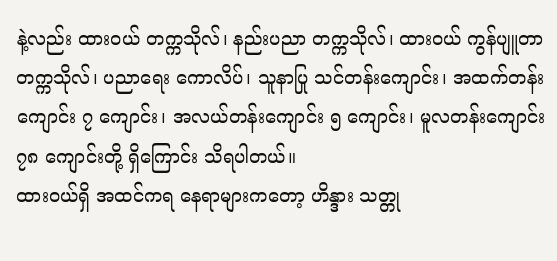နဲ့လည်း ထားဝယ် တက္ကသိုလ်၊ နည်းပညာ တက္ကသိုလ်၊ ထားဝယ် ကွန်ပျူတာ တက္ကသိုလ်၊ ပညာရေး ကောလိပ်၊ သူနာပြု သင်တန်းကျောင်း၊ အထက်တန်းကျောင်း ၇ ကျောင်း၊ အလယ်တန်းကျောင်း ၅ ကျောင်း၊ မူလတန်းကျောင်း ၇၈ ကျောင်းတို့ ရှိကြောင်း သိရပါတယ်။
ထားဝယ်ရှိ အထင်ကရ နေရာများကတော့ ဟိန္ဒား သတ္တု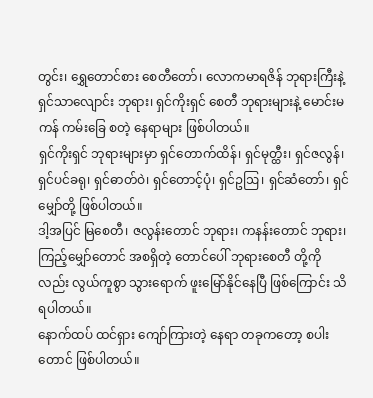တွင်း၊ ရွှေတောင်စား စေတီတော်၊ လောကမာရဇိန် ဘုရားကြီးနဲ့ ရှင်သာလျောင်း ဘုရား၊ ရှင်ကိုးရှင် စေတီ ဘုရားများနဲ့ မောင်းမကန် ကမ်းခြေ စတဲ့ နေရာများ ဖြစ်ပါတယ်။
ရှင်ကိုးရှင် ဘုရားများမှာ ရှင်တောက်ထိန်၊ ရှင်မုတ္ထီး၊ ရှင်ဇလွန်၊ ရှင်ပင်ခရု၊ ရှင်ဓာတ်ဝဲ၊ ရှင်တောင့်ပုံ၊ ရှင်ဥဩ၊ ရှင်ဆံတော်၊ ရှင်မျှော်တို့ ဖြစ်ပါတယ်။
ဒါ့အပြင် မြစေတီ၊ ဇလွန်းတောင် ဘုရား၊ ကနန်းတောင် ဘုရား၊ ကြည့်မျှော်တောင် အစရှိတဲ့ တောင်ပေါ် ဘုရားစေတီ တို့ကိုလည်း လွယ်ကူစွာ သွားရောက် ဖူးမြော်နိုင်နေပြီ ဖြစ်ကြောင်း သိရပါတယ်။
နောက်ထပ် ထင်ရှား ကျော်ကြားတဲ့ နေရာ တခုကတော့ စပါးတောင် ဖြစ်ပါတယ်။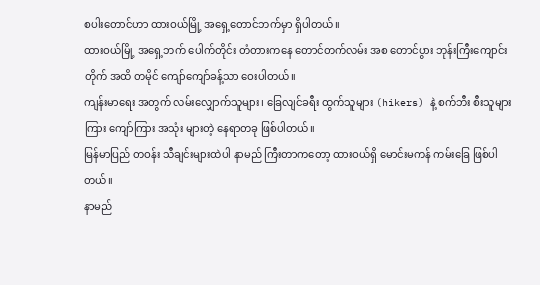စပါးတောင်ဟာ ထားဝယ်မြို့ အရှေ့တောင်ဘက်မှာ ရှိပါတယ်။
ထားဝယ်မြို့ အရှေ့ဘက် ပေါက်တိုင်း တံတားကနေ တောင်တက်လမ်း အစ တောင်ပွား ဘုန်းကြီးကျောင်းတိုက် အထိ တမိုင် ကျော်ကျော်ခန့်သာ ဝေးပါတယ်။
ကျန်းမာရေး အတွက် လမ်းလျှောက်သူများ၊ ခြေလျင်ခရီး ထွက်သူများ (hikers) နဲ့ စက်ဘီး စီးသူများကြား ကျော်ကြား အသုံး များတဲ့ နေရာတခု ဖြစ်ပါတယ်။
မြန်မာပြည် တဝန်း သီချင်းများထဲပါ နာမည် ကြီးတာကတော့ ထားဝယ်ရှိ မောင်းမကန် ကမ်းခြေ ဖြစ်ပါတယ်။
နာမည်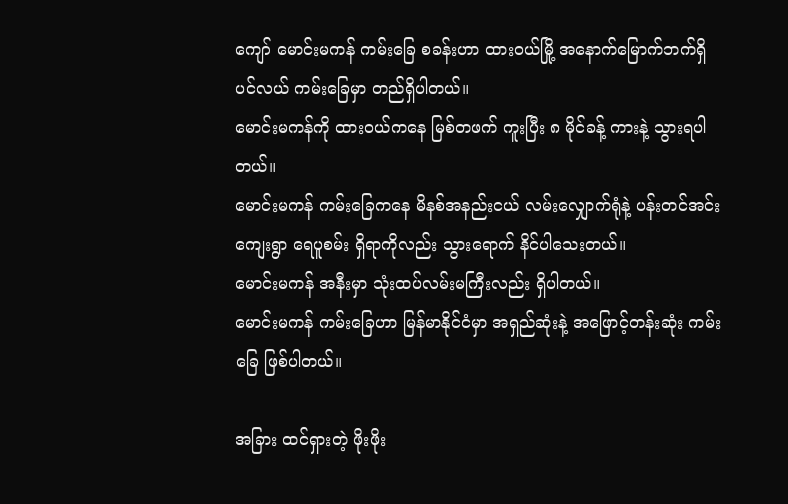ကျော် မောင်းမကန် ကမ်းခြေ စခန်းဟာ ထားဝယ်မြို့ အနောက်မြောက်ဘက်ရှိ ပင်လယ် ကမ်းခြေမှာ တည်ရှိပါတယ်။
မောင်းမကန်ကို ထားဝယ်ကနေ မြစ်တဖက် ကူးပြီး ၈ မိုင်ခန့် ကားနဲ့ သွားရပါတယ်။
မောင်းမကန် ကမ်းခြေကနေ မိနစ်အနည်းငယ် လမ်းလျှောက်ရုံနဲ့ ပန်းတင်အင်း ကျေးရွာ ရေပူစမ်း ရှိရာကိုလည်း သွားရောက် နိင်ပါသေးတယ်။
မောင်းမကန် အနီးမှာ သုံးထပ်လမ်းမကြီးလည်း ရှိပါတယ်။
မောင်းမကန် ကမ်းခြေဟာ မြန်မာနိုင်ငံမှာ အရှည်ဆုံးနဲ့ အဖြောင့်တန်းဆုံး ကမ်းခြေ ဖြစ်ပါတယ်။

အခြား ထင်ရှားတဲ့ ဖိုးဖိုး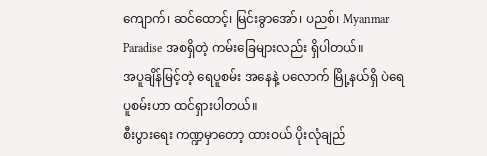ကျောက်၊ ဆင်ထောင့်၊ မြင်းခွာအော်၊ ပညစ်၊ Myanmar Paradise အစရှိတဲ့ ကမ်းခြေများလည်း ရှိပါတယ်။
အပူချိန်မြင့်တဲ့ ရေပူစမ်း အနေနဲ့ ပလောက် မြို့နယ်ရှိ ပဲရေပူစမ်းဟာ ထင်ရှားပါတယ်။
စီးပွားရေး ကဏ္ဍမှာတော့ ထားဝယ် ပိုးလုံချည်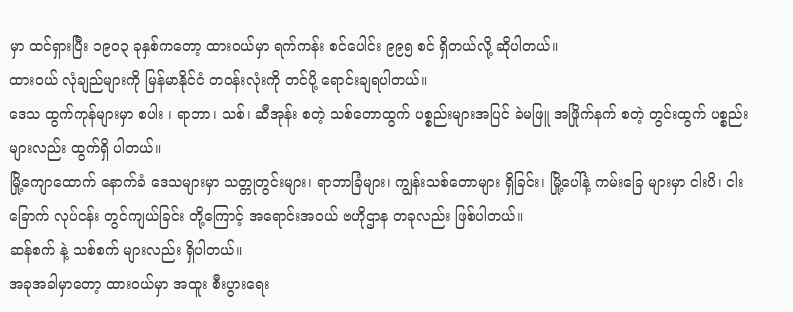မှာ ထင်ရှားပြီး ၁၉၀၃ ခုနှစ်ကတော့ ထားဝယ်မှာ ရက်ကန်း စင်ပေါင်း ၉၉၅ စင် ရှိတယ်လို့ ဆိုပါတယ်။
ထားဝယ် လုံချည်များကို မြန်မာနိုင်ငံ တဝန်းလုံးကို တင်ပို့ ရောင်းချရပါတယ်။
ဒေသ ထွက်ကုန်များမှာ စပါး ၊ ရာဘာ၊ သစ်၊ ဆီအုန်း စတဲ့ သစ်တောထွက် ပစ္စည်းများအပြင် ခဲမဖြူ အဖြိုက်နက် စတဲ့ တွင်းထွက် ပစ္စည်းများလည်း ထွက်ရှိ ပါတယ်။
မြို့ကျောထောက် နောက်ခံ ဒေသများမှာ သတ္တုတွင်းများ၊ ရာဘာခြံများ၊ ကျွန်းသစ်တောများ ရှိခြင်း၊ မြို့ပေါ်နဲ့ ကမ်းခြေ များမှာ ငါးပိ၊ ငါးခြောက် လုပ်ငန်း တွင်ကျယ်ခြင်း တို့ကြောင့် အရောင်းအဝယ် ဗဟိုဌာန တခုလည်း ဖြစ်ပါတယ်။
ဆန်စက် နဲ့ သစ်စက် များလည်း ရှိပါတယ်။
အခုအခါမှာတော့ ထားဝယ်မှာ အထူး စီးပွားရေး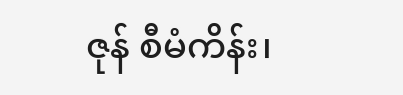ဇုန် စီမံကိန်း၊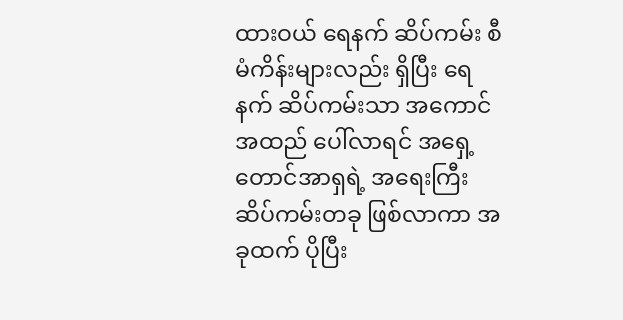ထားဝယ် ရေနက် ဆိပ်ကမ်း စီမံကိန်းများလည်း ရှိပြီး ရေနက် ဆိပ်ကမ်းသာ အကောင်အထည် ပေါ်လာရင် အရှေ့တောင်အာရှရဲ့ အရေးကြီး ဆိပ်ကမ်းတခု ဖြစ်လာကာ အခုထက် ပိုပြီး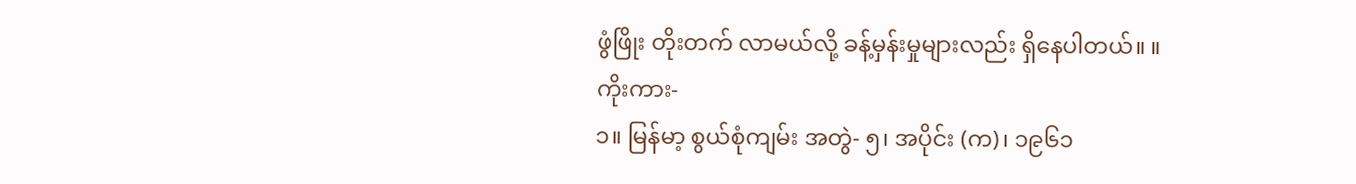ဖွံဖြိုး တိုးတက် လာမယ်လို့ ခန့်မှန်းမှုများလည်း ရှိနေပါတယ်။ ။
ကိုးကား-
၁။ မြန်မာ့ စွယ်စုံကျမ်း အတွဲ- ၅၊ အပိုင်း (က)၊ ၁၉၆၁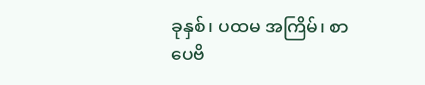ခုနှစ်၊ ပထမ အကြိမ်၊ စာပေဗိ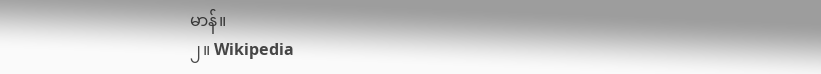မာန်။
၂။ Wikipedia